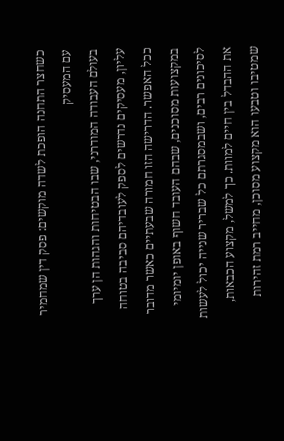כשחצר התחנה הופכת לשדה מוקשים: פסק דין שמחמיר עם המעסיק
בעולם העבודה המודרני, שבו הבטיחות והגהות הן ערך עליון, מעסיקים נדרשים לספק לעובדיהם סביבה בטוחה ככל האפשר. הדרישה הזו חמורה שבעתיים כאשר מדובר במקצועות מסוכנים, שבהם העובד חשוף באופן יומיומי לסיכונים רבים, ושבמסגרתם כל שבריר שנייה יכול לעשות את ההבדל בין חיים למוות. כך למשל, מקצוע הכבאות, שמטיבו וטבעו הוא מקצוע מסוכן, מחייב רמת זהירות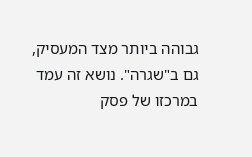גבוהה ביותר מצד המעסיק, גם ב"שגרה". נושא זה עמד במרכזו של פסק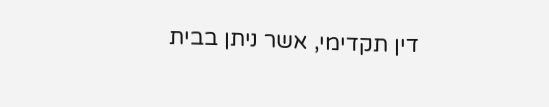דין תקדימי, אשר ניתן בבית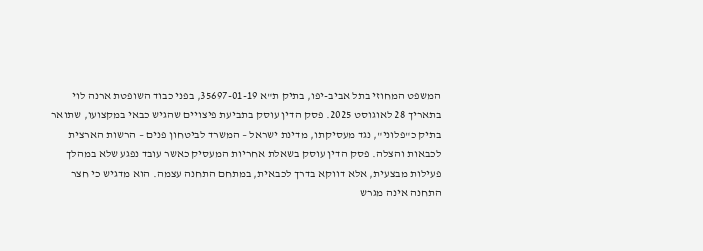המשפט המחוזי בתל אביב-יפו, בתיק ת"א 35697-01-19, בפני כבוד השופטת ארנה לוי בתאריך 28 לאוגוסט 2025. פסק הדין עוסק בתביעת פיצויים שהגיש כבאי במקצועו, שתואר בתיק כ"פלוני", נגד מעסיקתו, מדינת ישראל – המשרד לביטחון פנים – הרשות הארצית לכבאות והצלה. פסק הדין עוסק בשאלת אחריות המעסיק כאשר עובד נפגע שלא במהלך פעילות מבצעית, אלא דווקא בדרך לכבאית, במתחם התחנה עצמה. הוא מדגיש כי חצר התחנה אינה מגרש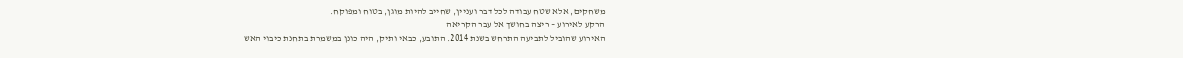משחקים, אלא שטח עבודה לכל דבר ועניין, שחייב להיות מוגן, בטוח ומפוקח.
הרקע לאירוע – ריצה בחושך אל עבר הקריאה
האירוע שהוביל לתביעה התרחש בשנת 2014. התובע, כבאי ותיק, היה כונן במשמרת בתחנת כיבוי האש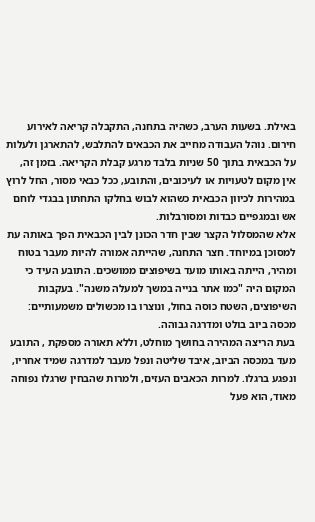באילת. בשעות הערב, כשהיה בתחנה, התקבלה קריאה לאירוע חירום. נוהל העבודה מחייב את הכבאים להתלבש, להתארגן ולעלות על הכבאית בתוך 50 שניות בלבד מרגע קבלת הקריאה. בזמן זה, אין מקום לטעויות או לעיכובים, והתובע, ככל כבאי מסור, החל לרוץ במהירות לכיוון הכבאית כשהוא לבוש בחלקו התחתון בבגדי לוחם אש ובמגפיים כבדות ומסורבלות.
אלא שהמסלול הקצר שבין חדר הכונן לבין הכבאית הפך באותה עת למסוכן במיוחד. חצר התחנה, שהייתה אמורה להיות מעבר בטוח ומהיר, הייתה באותו מועד בשיפוצים ממושכים. התובע העיד כי המקום היה "כמו אתר בנייה במשך למעלה משנה". בעקבות השיפוצים, השטח כוסה בחול, ונוצרו בו מכשולים משמעותיים: מכסה ביוב בולט ומדרגה גבוהה.
בעת הריצה המהירה בחושך מוחלט, וללא תאורה מספקת , התובע מעד במכסה הביוב, איבד שליטה ונפל מעבר למדרגה שמיד אחריו, ונפגע ברגלו. למרות הכאבים העזים, ולמרות שהבחין שרגלו נפוחה מאוד, הוא פעל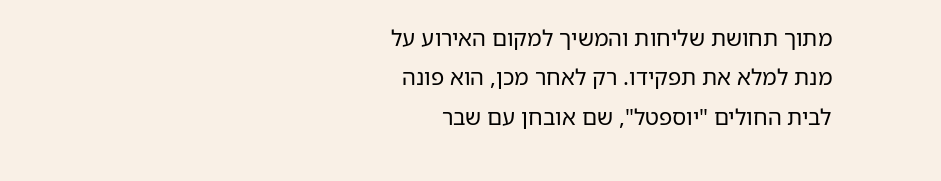מתוך תחושת שליחות והמשיך למקום האירוע על מנת למלא את תפקידו. רק לאחר מכן, הוא פונה לבית החולים "יוספטל", שם אובחן עם שבר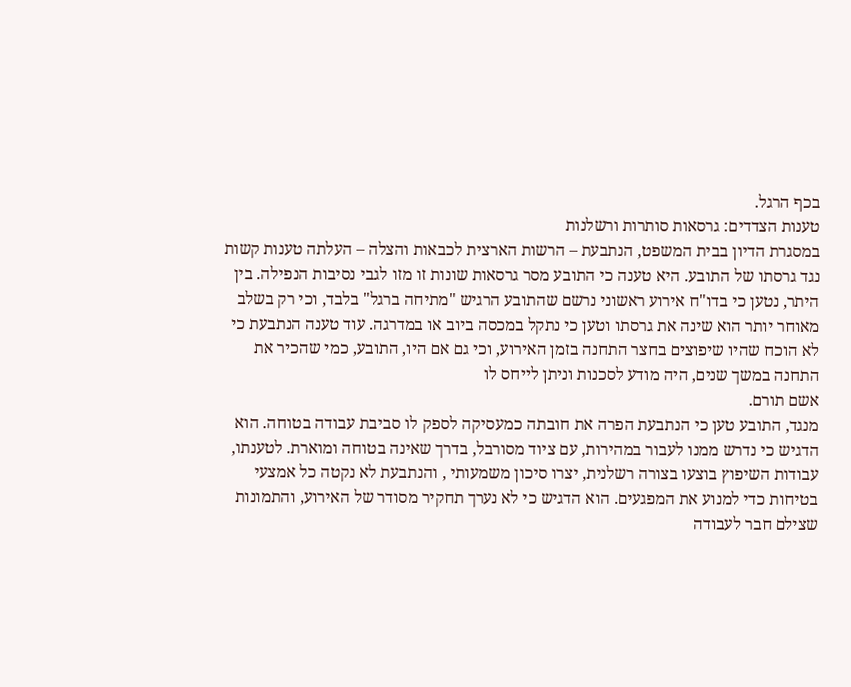בכף הרגל.
טענות הצדדים: גרסאות סותרות ורשלנות
במסגרת הדיון בבית המשפט, הנתבעת – הרשות הארצית לכבאות והצלה – העלתה טענות קשות נגד גרסתו של התובע. היא טענה כי התובע מסר גרסאות שונות זו מזו לגבי נסיבות הנפילה. בין היתר, נטען כי בדו"ח אירוע ראשוני נרשם שהתובע הרגיש "מתיחה ברגל" בלבד, וכי רק בשלב מאוחר יותר הוא שינה את גרסתו וטען כי נתקל במכסה ביוב או במדרגה. עוד טענה הנתבעת כי לא הוכח שהיו שיפוצים בחצר התחנה בזמן האירוע, וכי גם אם היו, התובע, כמי שהכיר את התחנה במשך שנים, היה מודע לסכנות וניתן לייחס לו
אשם תורם.
מנגד, התובע טען כי הנתבעת הפרה את חובתה כמעסיקה לספק לו סביבת עבודה בטוחה. הוא הדגיש כי נדרש ממנו לעבור במהירות, עם ציוד מסורבל, בדרך שאינה בטוחה ומוארת. לטענתו, עבודות השיפוץ בוצעו בצורה רשלנית, יצרו סיכון משמעותי , והנתבעת לא נקטה כל אמצעי בטיחות כדי למנוע את המפגעים. הוא הדגיש כי לא נערך תחקיר מסודר של האירוע, והתמונות שצילם חבר לעבודה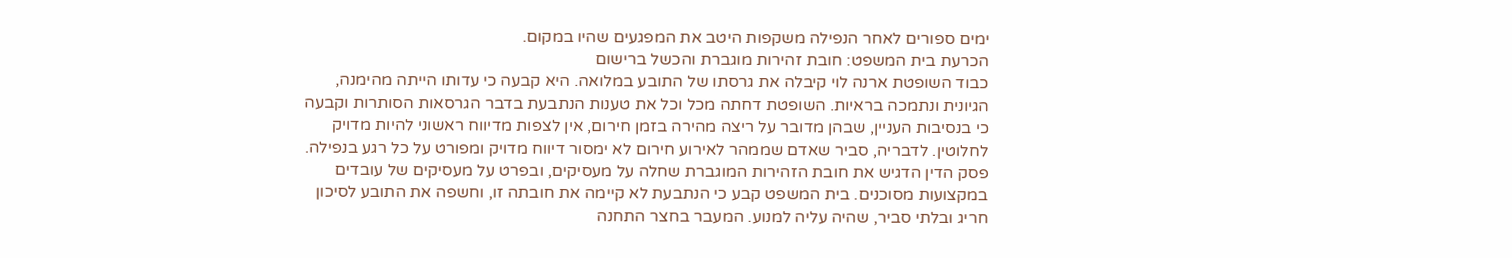ימים ספורים לאחר הנפילה משקפות היטב את המפגעים שהיו במקום.
הכרעת בית המשפט: חובת זהירות מוגברת והכשל ברישום
כבוד השופטת ארנה לוי קיבלה את גרסתו של התובע במלואה. היא קבעה כי עדותו הייתה מהימנה, הגיונית ונתמכה בראיות. השופטת דחתה מכל וכל את טענות הנתבעת בדבר הגרסאות הסותרות וקבעה כי בנסיבות העניין, שבהן מדובר על ריצה מהירה בזמן חירום, אין לצפות מדיווח ראשוני להיות מדויק לחלוטין. לדבריה, סביר שאדם שממהר לאירוע חירום לא ימסור דיווח מדויק ומפורט על כל רגע בנפילה.
פסק הדין הדגיש את חובת הזהירות המוגברת שחלה על מעסיקים, ובפרט על מעסיקים של עובדים במקצועות מסוכנים. בית המשפט קבע כי הנתבעת לא קיימה את חובתה זו, וחשפה את התובע לסיכון חריג ובלתי סביר, שהיה עליה למנוע. המעבר בחצר התחנה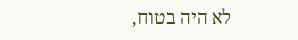לא היה בטוח,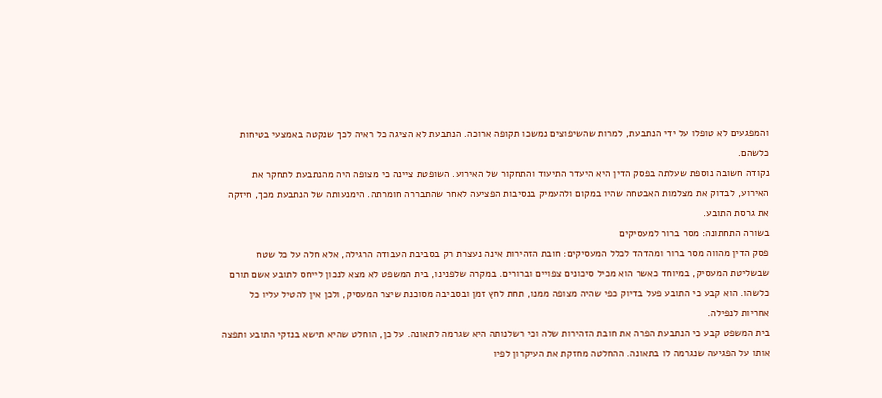והמפגעים לא טופלו על ידי הנתבעת, למרות שהשיפוצים נמשכו תקופה ארוכה. הנתבעת לא הציגה כל ראיה לכך שנקטה באמצעי בטיחות כלשהם.
נקודה חשובה נוספת שעלתה בפסק הדין היא היעדר התיעוד והתחקור של האירוע. השופטת ציינה כי מצופה היה מהנתבעת לתחקר את האירוע, לבדוק את מצלמות האבטחה שהיו במקום ולהעמיק בנסיבות הפציעה לאחר שהתבררה חומרתה. הימנעותה של הנתבעת מכך, חיזקה את גרסת התובע.
בשורה התחתונה: מסר ברור למעסיקים
פסק הדין מהווה מסר ברור ומהדהד לכלל המעסיקים: חובת הזהירות אינה נעצרת רק בסביבת העבודה הרגילה, אלא חלה על כל שטח שבשליטת המעסיק, במיוחד כאשר הוא מכיל סיכונים צפויים וברורים. במקרה שלפנינו, בית המשפט לא מצא לנכון לייחס לתובע אשם תורם כלשהו. הוא קבע כי התובע פעל בדיוק כפי שהיה מצופה ממנו, תחת לחץ זמן ובסביבה מסוכנת שיצר המעסיק, ולכן אין להטיל עליו כל אחריות לנפילה.
בית המשפט קבע כי הנתבעת הפרה את חובת הזהירות שלה וכי רשלנותה היא שגרמה לתאונה. על כן, הוחלט שהיא תישא בנזקי התובע ותפצה אותו על הפגיעה שנגרמה לו בתאונה. ההחלטה מחזקת את העיקרון לפיו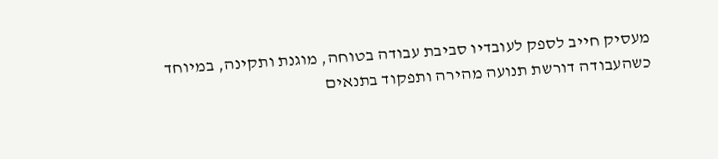מעסיק חייב לספק לעובדיו סביבת עבודה בטוחה, מוגנת ותקינה, במיוחד כשהעבודה דורשת תנועה מהירה ותפקוד בתנאים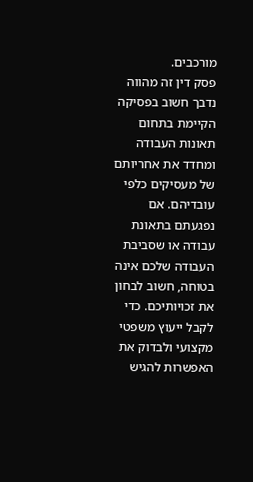מורכבים.
פסק דין זה מהווה נדבך חשוב בפסיקה הקיימת בתחום תאונות העבודה ומחדד את אחריותם של מעסיקים כלפי עובדיהם. אם נפגעתם בתאונת עבודה או שסביבת העבודה שלכם אינה בטוחה, חשוב לבחון את זכויותיכם. כדי לקבל ייעוץ משפטי מקצועי ולבדוק את האפשרות להגיש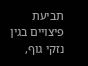תביעת פיצויים בגין נזקי גוף,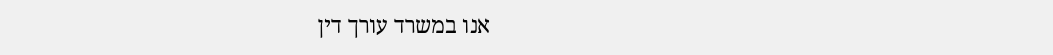אנו במשרד עורך דין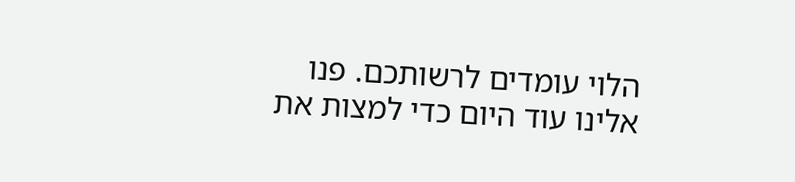הלוי עומדים לרשותכם. פנו אלינו עוד היום כדי למצות את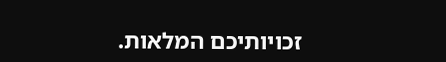זכויותיכם המלאות.